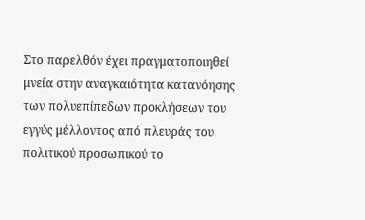Στο παρελθόν έχει πραγματοποιηθεί μνεία στην αναγκαιότητα κατανόησης των πολυεπίπεδων προκλήσεων του εγγύς μέλλοντος από πλευράς του πολιτικού προσωπικού το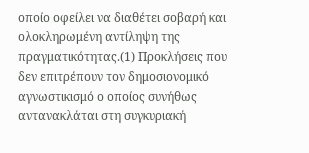οποίο οφείλει να διαθέτει σοβαρή και ολοκληρωμένη αντίληψη της πραγματικότητας.(1) Προκλήσεις που δεν επιτρέπουν τον δημοσιονομικό αγνωστικισμό ο οποίος συνήθως αντανακλάται στη συγκυριακή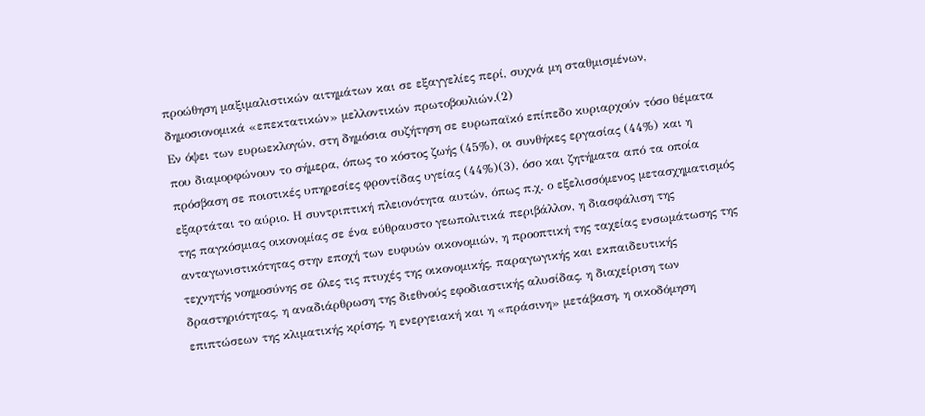προώθηση μαξιμαλιστικών αιτημάτων και σε εξαγγελίες περί, συχνά μη σταθμισμένων, δημοσιονομικά «επεκτατικών» μελλοντικών πρωτοβουλιών.(2)
Εν όψει των ευρωεκλογών, στη δημόσια συζήτηση σε ευρωπαϊκό επίπεδο κυριαρχούν τόσο θέματα που διαμορφώνουν το σήμερα, όπως το κόστος ζωής (45%), οι συνθήκες εργασίας (44%) και η πρόσβαση σε ποιοτικές υπηρεσίες φροντίδας υγείας (44%)(3), όσο και ζητήματα από τα οποία εξαρτάται το αύριο. Η συντριπτική πλειονότητα αυτών, όπως π.χ. ο εξελισσόμενος μετασχηματισμός της παγκόσμιας οικονομίας σε ένα εύθραυστο γεωπολιτικά περιβάλλον, η διασφάλιση της ανταγωνιστικότητας στην εποχή των ευφυών οικονομιών, η προοπτική της ταχείας ενσωμάτωσης της τεχνητής νοημοσύνης σε όλες τις πτυχές της οικονομικής, παραγωγικής και εκπαιδευτικής δραστηριότητας, η αναδιάρθρωση της διεθνούς εφοδιαστικής αλυσίδας, η διαχείριση των επιπτώσεων της κλιματικής κρίσης, η ενεργειακή και η «πράσινη» μετάβαση, η οικοδόμηση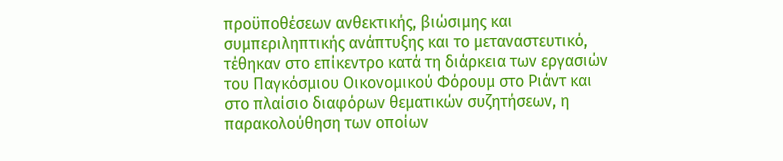προϋποθέσεων ανθεκτικής, βιώσιμης και συμπεριληπτικής ανάπτυξης και το μεταναστευτικό, τέθηκαν στο επίκεντρο κατά τη διάρκεια των εργασιών του Παγκόσμιου Οικονομικού Φόρουμ στο Ριάντ και στο πλαίσιο διαφόρων θεματικών συζητήσεων, η παρακολούθηση των οποίων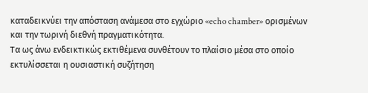καταδεικνύει την απόσταση ανάμεσα στο εγχώριο «echo chamber» ορισμένων και την τωρινή διεθνή πραγματικότητα.
Τα ως άνω ενδεικτικώς εκτιθέμενα συνθέτουν το πλαίσιο μέσα στο οποίο εκτυλίσσεται η ουσιαστική συζήτηση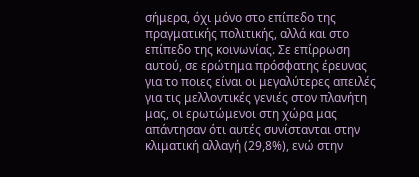σήμερα, όχι μόνο στο επίπεδο της πραγματικής πολιτικής, αλλά και στο επίπεδο της κοινωνίας. Σε επίρρωση αυτού, σε ερώτημα πρόσφατης έρευνας για το ποιες είναι οι μεγαλύτερες απειλές για τις μελλοντικές γενιές στον πλανήτη μας, οι ερωτώμενοι στη χώρα μας απάντησαν ότι αυτές συνίστανται στην κλιματική αλλαγή (29,8%), ενώ στην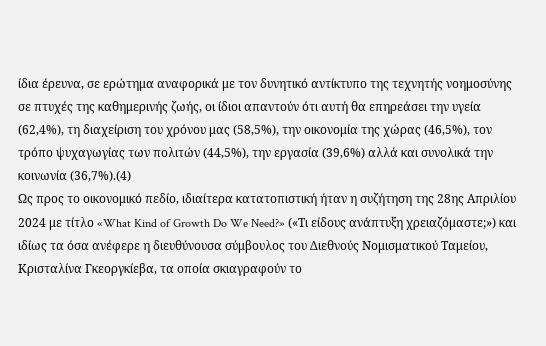ίδια έρευνα, σε ερώτημα αναφορικά με τον δυνητικό αντίκτυπο της τεχνητής νοημοσύνης σε πτυχές της καθημερινής ζωής, οι ίδιοι απαντούν ότι αυτή θα επηρεάσει την υγεία (62,4%), τη διαχείριση του χρόνου μας (58,5%), την οικονομία της χώρας (46,5%), τον τρόπο ψυχαγωγίας των πολιτών (44,5%), την εργασία (39,6%) αλλά και συνολικά την κοινωνία (36,7%).(4)
Ως προς το οικονομικό πεδίο, ιδιαίτερα κατατοπιστική ήταν η συζήτηση της 28ης Απριλίου 2024 με τίτλο «What Kind of Growth Do We Need?» («Τι είδους ανάπτυξη χρειαζόμαστε;») και ιδίως τα όσα ανέφερε η διευθύνουσα σύμβουλος του Διεθνούς Νομισματικού Ταμείου, Κρισταλίνα Γκεοργκίεβα, τα οποία σκιαγραφούν το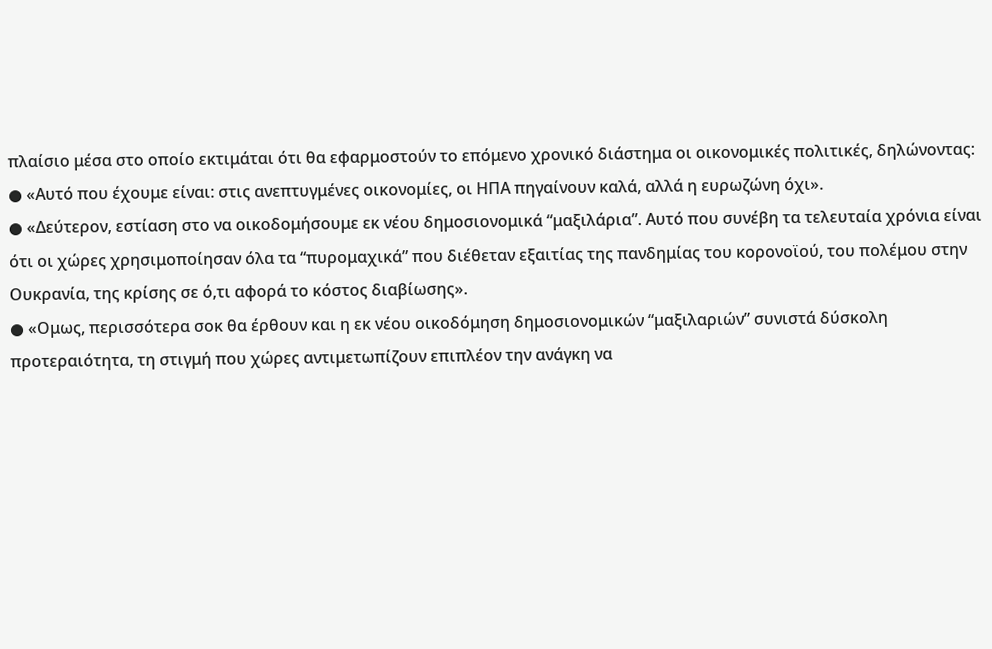πλαίσιο μέσα στο οποίο εκτιμάται ότι θα εφαρμοστούν το επόμενο χρονικό διάστημα οι οικονομικές πολιτικές, δηλώνοντας:
● «Αυτό που έχουμε είναι: στις ανεπτυγμένες οικονομίες, οι ΗΠΑ πηγαίνουν καλά, αλλά η ευρωζώνη όχι».
● «Δεύτερον, εστίαση στο να οικοδομήσουμε εκ νέου δημοσιονομικά “μαξιλάρια”. Αυτό που συνέβη τα τελευταία χρόνια είναι ότι οι χώρες χρησιμοποίησαν όλα τα “πυρομαχικά” που διέθεταν εξαιτίας της πανδημίας του κορονοϊού, του πολέμου στην Ουκρανία, της κρίσης σε ό,τι αφορά το κόστος διαβίωσης».
● «Ομως, περισσότερα σοκ θα έρθουν και η εκ νέου οικοδόμηση δημοσιονομικών “μαξιλαριών” συνιστά δύσκολη προτεραιότητα, τη στιγμή που χώρες αντιμετωπίζουν επιπλέον την ανάγκη να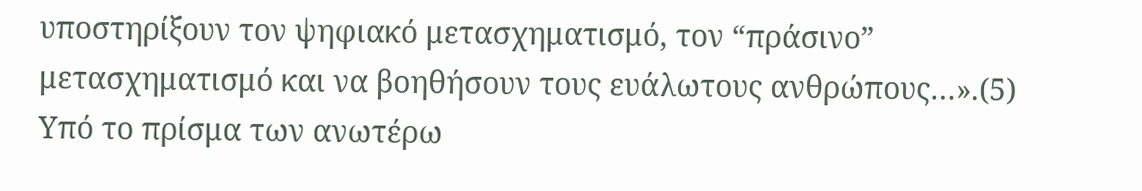υποστηρίξουν τον ψηφιακό μετασχηματισμό, τον “πράσινο” μετασχηματισμό και να βοηθήσουν τους ευάλωτους ανθρώπους…».(5)
Υπό το πρίσμα των ανωτέρω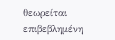θεωρείται επιβεβλημένη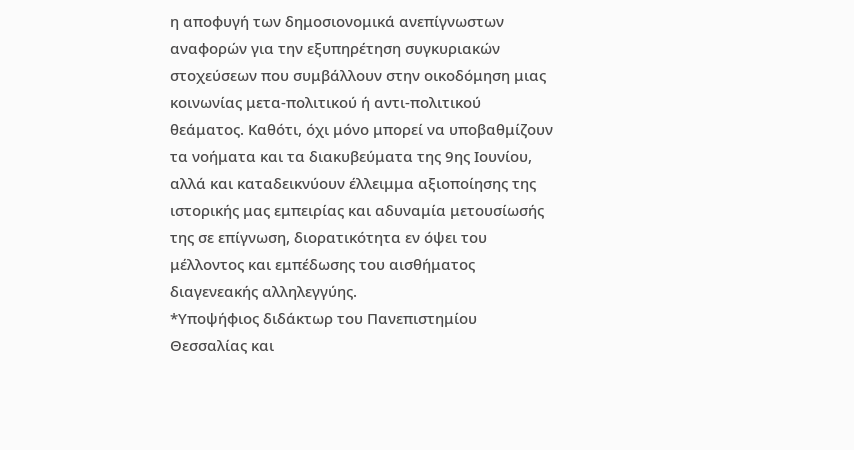η αποφυγή των δημοσιονομικά ανεπίγνωστων αναφορών για την εξυπηρέτηση συγκυριακών στοχεύσεων που συμβάλλουν στην οικοδόμηση μιας κοινωνίας μετα-πολιτικού ή αντι-πολιτικού θεάματος. Καθότι, όχι μόνο μπορεί να υποβαθμίζουν τα νοήματα και τα διακυβεύματα της 9ης Ιουνίου, αλλά και καταδεικνύουν έλλειμμα αξιοποίησης της ιστορικής μας εμπειρίας και αδυναμία μετουσίωσής της σε επίγνωση, διορατικότητα εν όψει του μέλλοντος και εμπέδωσης του αισθήματος διαγενεακής αλληλεγγύης.
*Υποψήφιος διδάκτωρ του Πανεπιστημίου Θεσσαλίας και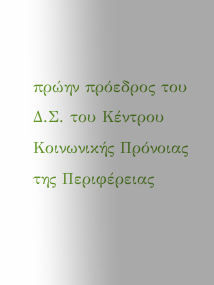πρώην πρόεδρος του Δ.Σ. του Κέντρου Κοινωνικής Πρόνοιας της Περιφέρειας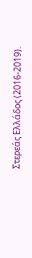Στερεάς Ελλάδος (2016-2019).